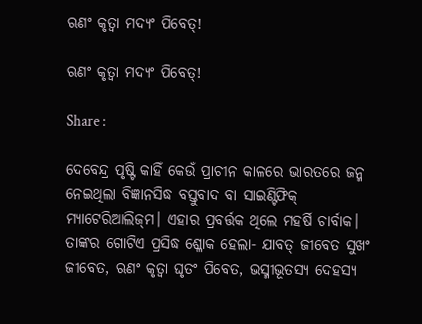ଋଣଂ କୃତ୍ବା ମଦ୍ୟଂ ପିବେତ୍‌!

ଋଣଂ କୃତ୍ବା ମଦ୍ୟଂ ପିବେତ୍‌!

Share :

ଦେବେନ୍ଦ୍ର ପୃଷ୍ଟି କାହିଁ କେଉଁ ପ୍ରାଚୀନ କାଳରେ ଭାରତରେ ଜନ୍ମ ନେଇଥିଲା ବିଜ୍ଞାନସିଦ୍ଧ ବସ୍ତୁବାଦ ବା ସାଇଣ୍ଟିଫିକ୍‌ ମ୍ୟାଟେରିଆଲିଜ୍‌ମ। ଏହାର ପ୍ରବର୍ତ୍ତକ ଥିଲେ ମହର୍ଷି ଚାର୍ବାକ। ତାଙ୍କର ଗୋଟିଏ ପ୍ରସିଦ୍ଧ ଶ୍ଳୋକ ହେଲା- ଯାବତ୍‌ ଜୀବେତ ସୁଖଂ ଜୀବେତ, ଋଣଂ କୃତ୍ବା ଘୃତଂ ପିବେତ, ଭସ୍ମୀଭୂତସ୍ୟ ଦେହସ୍ୟ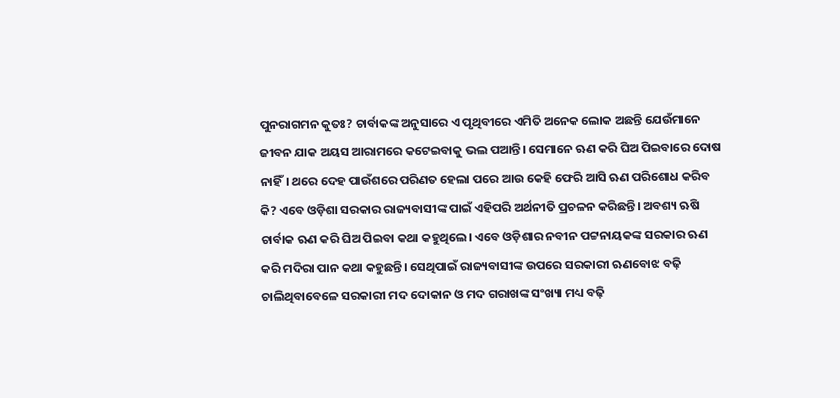ପୁନରାଗମନ କୁତଃ? ଚାର୍ବାକଙ୍କ ଅନୁସାରେ ଏ ପୃଥିବୀରେ ଏମିତି ଅନେକ ଲୋକ ଅଛନ୍ତି ଯେଉଁମାନେ ଜୀବନ ଯାକ ଅୟସ ଆରାମରେ କଟେଇବାକୁ ଭଲ ପଆନ୍ତି। ସେମାନେ ଋଣ କରି ଘିଅ ପିଇବାରେ ଦୋଷ ନାହିଁ। ଥରେ ଦେହ ପାଉଁଶରେ ପରିଣତ ହେଲା ପରେ ଆଉ କେହି ଫେରି ଆସି ଋଣ ପରିଶୋଧ କରିବ କି? ଏବେ ଓଡ଼ିଶା ସରକାର ରାଜ୍ୟବାସୀଙ୍କ ପାଇଁ ଏହିପରି ଅର୍ଥନୀତି ପ୍ରଚଳନ କରିଛନ୍ତି। ଅବଶ୍ୟ ଋଷି ଚାର୍ବାକ ଋଣ କରି ଘିଅ ପିଇବା କଥା କହୁଥିଲେ। ଏବେ ଓଡ଼ିଶାର ନବୀନ ପଟ୍ଟନାୟକଙ୍କ ସରକାର ଋଣ କରି ମଦିରା ପାନ କଥା କହୁଛନ୍ତି। ସେଥିପାଇଁ ରାଜ୍ୟବାସୀଙ୍କ ଉପରେ ସରକାରୀ ଋଣବୋଝ ବଢ଼ି ଚାଲିଥିବାବେଳେ ସରକାରୀ ମଦ ଦୋକାନ ଓ ମଦ ଗରାଖଙ୍କ ସଂଖ୍ୟା ମଧ୍ୟ ବଢ଼ି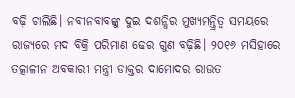ବଢ଼ି ଚାଲିଛି। ନବୀନବାବଙ୍କୁ ଦୁଇ ଦଶନ୍ଧିର ମୁଖ୍ୟମନ୍ତ୍ରିତ୍ବ ସମୟରେ ରାଜ୍ୟରେ ମଦ ବିକ୍ରି ପରିମାଣ ଢେର ଗୁଣ ବଢ଼ିଛି। ୨୦୧୬ ମସିହାରେ ତତ୍କାଳୀନ ଅବକାରୀ ମନ୍ତ୍ରୀ ଡାକ୍ତର ଦାମୋଦର ରାଉତ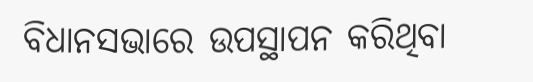ବିଧାନସଭାରେ ଉପସ୍ଥାପନ କରିଥିବା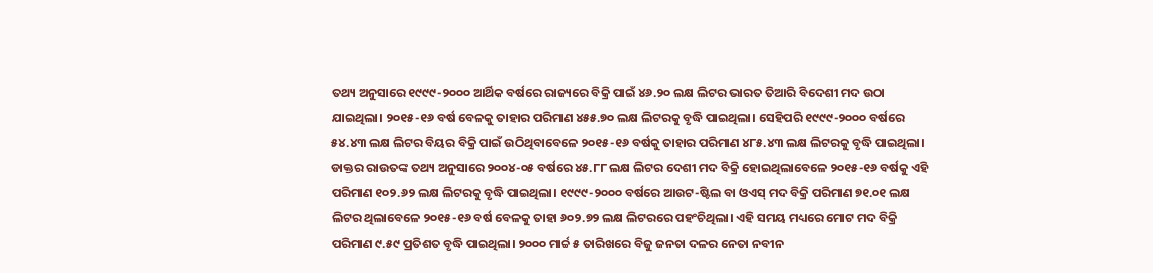ତଥ୍ୟ ଅନୁସାରେ ୧୯୯୯-୨୦୦୦ ଆର୍ଥିକ ବର୍ଷରେ ରାଜ୍ୟରେ ବିକ୍ରି ପାଇଁ ୪୬.୨୦ ଲକ୍ଷ ଲିଟର ଭାରତ ତିଆରି ବିଦେଶୀ ମଦ ଉଠା ଯାଇଥିଲା। ୨୦୧୫-୧୬ ବର୍ଷ ବେଳକୁ ତାହାର ପରିମାଣ ୪୫୫.୭୦ ଲକ୍ଷ ଲିଟରକୁ ବୃଦ୍ଧି ପାଇଥିଲା। ସେହିପରି ୧୯୯୯-୨୦୦୦ ବର୍ଷରେ ୫୪.୪୩ ଲକ୍ଷ ଲିଟର ବିୟର ବିକ୍ରି ପାଇଁ ଉଠିଥିବାବେଳେ ୨୦୧୫-୧୬ ବର୍ଷକୁ ତାହାର ପରିମାଣ ୪୮୫.୪୩ ଲକ୍ଷ ଲିଟରକୁ ବୃଦ୍ଧି ପାଇଥିଲା। ଡାକ୍ତର ରାଉତଙ୍କ ତଥ୍ୟ ଅନୁସାରେ ୨୦୦୪-୦୫ ବର୍ଷରେ ୪୫.୮୮ ଲକ୍ଷ ଲିଟର ଦେଶୀ ମଦ ବିକ୍ରି ହୋଇଥିଲାବେଳେ ୨୦୧୫-୧୬ ବର୍ଷକୁ ଏହି ପରିମାଣ ୧୦୨.୬୨ ଲକ୍ଷ ଲିଟରକୁ ବୃଦ୍ଧି ପାଇଥିଲା। ୧୯୯୯-୨୦୦୦ ବର୍ଷରେ ଆଉଟ-ଷ୍ଟିଲ ବା ଓଏସ୍ ମଦ ବିକ୍ରି ପରିମାଣ ୭୧.୦୧ ଲକ୍ଷ ଲିଟର ଥିଲାବେଳେ ୨୦୧୫-୧୬ ବର୍ଷ ବେଳକୁ ତାହା ୬୦୨.୭୨ ଲକ୍ଷ ଲିଟରରେ ପହଂଚିଥିଲା। ଏହି ସମୟ ମଧ୍ୟରେ ମୋଟ ମଦ ବିକ୍ରି ପରିମାଣ ୯.୫୯ ପ୍ରତିଶତ ବୃଦ୍ଧି ପାଇଥିଲା। ୨୦୦୦ ମାର୍ଚ୍ଚ ୫ ତାରିଖରେ ବିଜୁ ଜନତା ଦଳର ନେତା ନବୀନ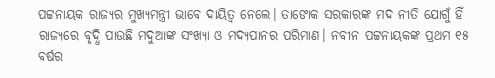ପଟ୍ଟନାୟକ ରାଜ୍ୟର ମୁଖ୍ୟମନ୍ତ୍ରୀ ଭାବେ ଦାୟିତ୍ୱ ନେଲେ। ତାଙୋକ ସରକାରଙ୍କ ମଦ ନୀତି ଯୋଗୁଁ ହିଁ ରାଜ୍ୟରେ ବୃଦ୍ଧି ପାଉଛି ମଦୁଆଙ୍କ ସଂଖ୍ୟା ଓ ମଦ୍ୟପାନର ପରିମାଣ। ନବୀନ ପଟ୍ଟନାୟକଙ୍କ ପ୍ରଥମ ୧୫ ବର୍ଷର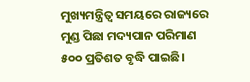ମୁଖ୍ୟମନ୍ତ୍ରିତ୍ୱ ସମୟରେ ରାଜ୍ୟରେ ମୁଣ୍ଡ ପିଛା ମଦ୍ୟପାନ ପରିମାଣ ୫୦୦ ପ୍ରତିଶତ ବୃଦ୍ଧି ପାଇଛି।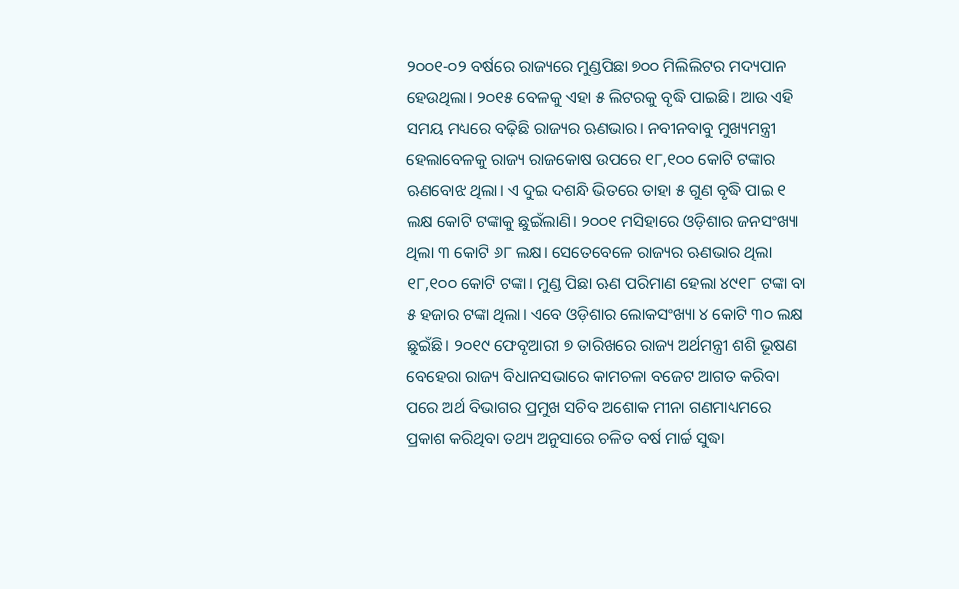୨୦୦୧-୦୨ ବର୍ଷରେ ରାଜ୍ୟରେ ମୁଣ୍ଡପିଛା ୭୦୦ ମିଲିଲିଟର ମଦ୍ୟପାନ ହେଉଥିଲା। ୨୦୧୫ ବେଳକୁ ଏହା ୫ ଲିଟରକୁ ବୃଦ୍ଧି ପାଇଛି। ଆଉ ଏହି ସମୟ ମଧ୍ୟରେ ବଢ଼ିଛି ରାଜ୍ୟର ଋଣଭାର। ନବୀନବାବୁ ମୁଖ୍ୟମନ୍ତ୍ରୀ ହେଲାବେଳକୁ ରାଜ୍ୟ ରାଜକୋଷ ଉପରେ ୧୮,୧୦୦ କୋଟି ଟଙ୍କାର ଋଣବୋଝ ଥିଲା। ଏ ଦୁଇ ଦଶନ୍ଧି ଭିତରେ ତାହା ୫ ଗୁଣ ବୃଦ୍ଧି ପାଇ ୧ ଲକ୍ଷ କୋଟି ଟଙ୍କାକୁ ଛୁଇଁଲାଣି। ୨୦୦୧ ମସିହାରେ ଓଡ଼ିଶାର ଜନସଂଖ୍ୟା ଥିଲା ୩ କୋଟି ୬୮ ଲକ୍ଷ। ସେତେବେଳେ ରାଜ୍ୟର ଋଣଭାର ଥିଲା ୧୮,୧୦୦ କୋଟି ଟଙ୍କା। ମୁଣ୍ଡ ପିଛା ଋଣ ପରିମାଣ ହେଲା ୪୯୧୮ ଟଙ୍କା ବା ୫ ହଜାର ଟଙ୍କା ଥିଲା। ଏବେ ଓଡ଼ିଶାର ଲୋକସଂଖ୍ୟା ୪ କୋଟି ୩୦ ଲକ୍ଷ ଛୁଇଁଛି। ୨୦୧୯ ଫେବୃଆରୀ ୭ ତାରିଖରେ ରାଜ୍ୟ ଅର୍ଥମନ୍ତ୍ରୀ ଶଶି ଭୂଷଣ ବେହେରା ରାଜ୍ୟ ବିଧାନସଭାରେ କାମଚଳା ବଜେଟ ଆଗତ କରିବା ପରେ ଅର୍ଥ ବିଭାଗର ପ୍ରମୁଖ ସଚିବ ଅଶୋକ ମୀନା ଗଣମାଧ୍ୟମରେ ପ୍ରକାଶ କରିଥିବା ତଥ୍ୟ ଅନୁସାରେ ଚଳିତ ବର୍ଷ ମାର୍ଚ୍ଚ ସୁଦ୍ଧା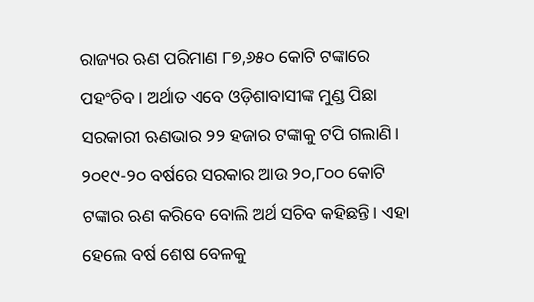ରାଜ୍ୟର ଋଣ ପରିମାଣ ୮୭,୬୫୦ କୋଟି ଟଙ୍କାରେ ପହଂଚିବ। ଅର୍ଥାତ ଏବେ ଓଡ଼ିଶାବାସୀଙ୍କ ମୁଣ୍ଡ ପିଛା ସରକାରୀ ଋଣଭାର ୨୨ ହଜାର ଟଙ୍କାକୁ ଟପି ଗଲାଣି। ୨୦୧୯-୨୦ ବର୍ଷରେ ସରକାର ଆଉ ୨୦,୮୦୦ କୋଟି ଟଙ୍କାର ଋଣ କରିବେ ବୋଲି ଅର୍ଥ ସଚିବ କହିଛନ୍ତି। ଏହା ହେଲେ ବର୍ଷ ଶେଷ ବେଳକୁ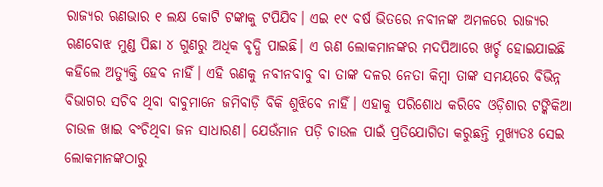ରାଜ୍ୟର ଋଣଭାର ୧ ଲକ୍ଷ କୋଟି ଟଙ୍କାକୁ ଟପିଯିବ। ଏଇ ୧୯ ବର୍ଷ ଭିତରେ ନବୀନଙ୍କ ଅମଳରେ ରାଜ୍ୟର ଋଣବୋଝ ମୁଣ୍ଡ ପିଛା ୪ ଗୁଣରୁ ଅଧିକ ବୃଦ୍ଧି ପାଇଛି। ଏ ଋଣ ଲୋକମାନଙ୍କର ମଦପିଆରେ ଖର୍ଚ୍ଚ ହୋଇଯାଇଛି କହିଲେ ଅତ୍ୟୁକ୍ତି ହେବ ନାହିଁ। ଏହି ଋଣକୁ ନବୀନବାବୁ ବା ତାଙ୍କ ଦଳର ନେତା କିମ୍ବା ତାଙ୍କ ସମୟରେ ବିଭିନ୍ନ ବିଭାଗର ସଚିବ ଥିବା ବାବୁମାନେ ଜମିବାଡ଼ି ବିକି ଶୁଝିବେ ନାହିଁ। ଏହାକୁ ପରିଶୋଧ କରିବେ ଓଡ଼ିଶାର ଟଙ୍କିକିଆ ଚାଉଳ ଖାଇ ବଂଚିଥିବା ଜନ ସାଧାରଣ। ଯେଉଁମାନ ପଡ଼ି ଚାଉଳ ପାଇଁ ପ୍ରତିଯୋଗିତା କରୁଛନ୍ତି ମୁଖ୍ୟତଃ ସେଇ ଲୋକମାନଙ୍କଠାରୁ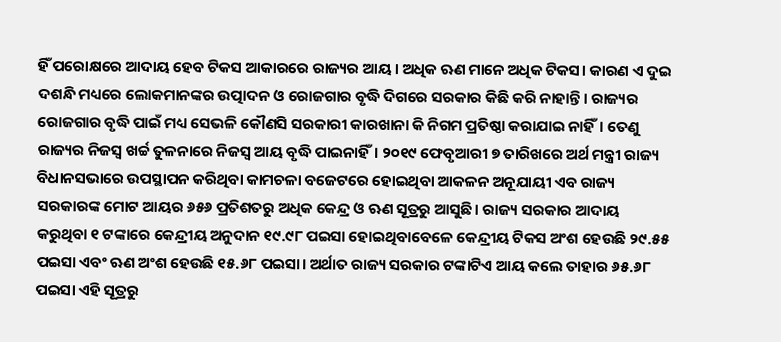ହିଁ ପରୋକ୍ଷରେ ଆଦାୟ ହେବ ଟିକସ ଆକାରରେ ରାଜ୍ୟର ଆୟ। ଅଧିକ ଋଣ ମାନେ ଅଧିକ ଟିକସ। କାରଣ ଏ ଦୁଇ ଦଶନ୍ଧି ମଧ୍ୟରେ ଲୋକମାନଙ୍କର ଉତ୍ପାଦନ ଓ ରୋଜଗାର ବୃଦ୍ଧି ଦିଗରେ ସରକାର କିଛି କରି ନାହାନ୍ତି। ରାଜ୍ୟର ରୋଜଗାର ବୃଦ୍ଧି ପାଇଁ ମଧ୍ୟ ସେଭଳି କୌଣସି ସରକାରୀ କାରଖାନା କି ନିଗମ ପ୍ରତିଷ୍ଠା କରାଯାଇ ନାହିଁ। ତେଣୁ ରାଜ୍ୟର ନିଜସ୍ବ ଖର୍ଚ୍ଚ ତୁଳନାରେ ନିଜସ୍ବ ଆୟ ବୃଦ୍ଧି ପାଇନାହିଁ। ୨୦୧୯ ଫେବୃଆରୀ ୭ ତାରିଖରେ ଅର୍ଥ ମନ୍ତ୍ରୀ ରାଜ୍ୟ ବିଧାନସଭାରେ ଉପସ୍ଥାପନ କରିଥିବା କାମଚଳା ବଜେଟରେ ହୋଇଥିବା ଆକଳନ ଅନୂଯାୟୀ ଏବ ରାଜ୍ୟ ସରକାରଙ୍କ ମୋଟ ଆୟର ୬୫୬ ପ୍ରତିଶତରୁ ଅଧିକ କେନ୍ଦ୍ର ଓ ଋଣ ସୂତ୍ରରୁ ଆସୁଛି। ରାଜ୍ୟ ସରକାର ଆଦାୟ କରୁଥିବା ୧ ଟଙ୍କାରେ କେନ୍ଦ୍ରୀୟ ଅନୁଦାନ ୧୯.୯୮ ପଇସା ହୋଇଥିବାବେଳେ କେନ୍ଦ୍ରୀୟ ଟିକସ ଅଂଶ ହେଉଛି ୨୯.୫୫ ପଇସା ଏବଂ ଋଣ ଅଂଶ ହେଉଛି ୧୫.୬୮ ପଇସା। ଅର୍ଥାତ ରାଜ୍ୟ ସରକାର ଟଙ୍କାଟିଏ ଆୟ କଲେ ତାହାର ୬୫.୬୮ ପଇସା ଏହି ସୂତ୍ରରୁ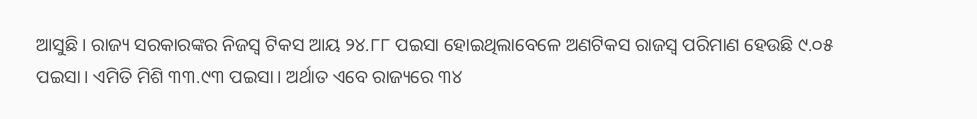ଆସୁଛି। ରାଜ୍ୟ ସରକାରଙ୍କର ନିଜସ୍ବ ଟିକସ ଆୟ ୨୪.୮୮ ପଇସା ହୋଇଥିଲାବେଳେ ଅଣଟିକସ ରାଜସ୍ବ ପରିମାଣ ହେଉଛି ୯.୦୫ ପଇସା। ଏମିତି ମିଶି ୩୩.୯୩ ପଇସା। ଅର୍ଥାତ ଏବେ ରାଜ୍ୟରେ ୩୪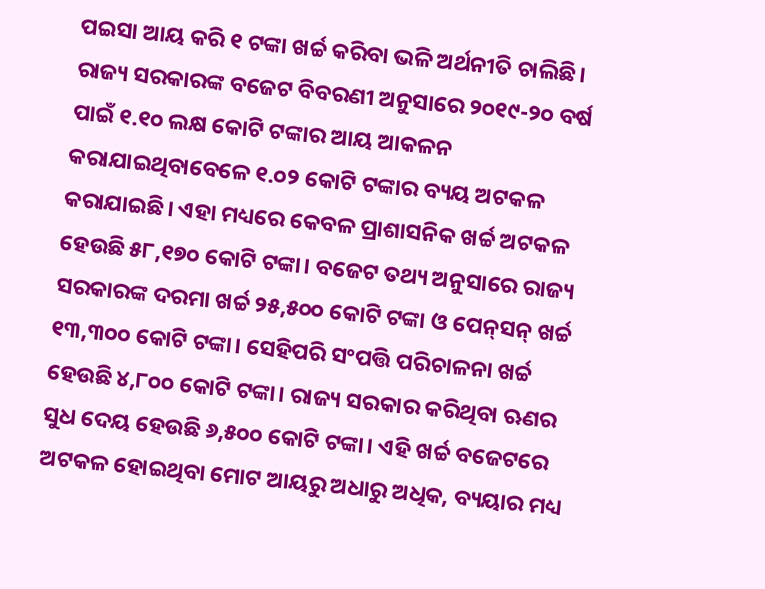ପଇସା ଆୟ କରି ୧ ଟଙ୍କା ଖର୍ଚ୍ଚ କରିବା ଭଳି ଅର୍ଥନୀତି ଚାଲିଛି। ରାଜ୍ୟ ସରକାରଙ୍କ ବଜେଟ ବିବରଣୀ ଅନୁସାରେ ୨୦୧୯-୨୦ ବର୍ଷ ପାଇଁ ୧.୧୦ ଲକ୍ଷ କୋଟି ଟଙ୍କାର ଆୟ ଆକଳନ କରାଯାଇଥିବାବେଳେ ୧.୦୨ କୋଟି ଟଙ୍କାର ବ୍ୟୟ ଅଟକଳ କରାଯାଇଛି। ଏହା ମଧ୍ୟରେ କେବଳ ପ୍ରାଶାସନିକ ଖର୍ଚ୍ଚ ଅଟକଳ ହେଉଛି ୫୮,୧୭୦ କୋଟି ଟଙ୍କା। ବଜେଟ ତଥ୍ୟ ଅନୁସାରେ ରାଜ୍ୟ ସରକାରଙ୍କ ଦରମା ଖର୍ଚ୍ଚ ୨୫,୫୦୦ କୋଟି ଟଙ୍କା ଓ ପେନ୍‌ସନ୍‌ ଖର୍ଚ୍ଚ ୧୩,୩୦୦ କୋଟି ଟଙ୍କା। ସେହିପରି ସଂପତ୍ତି ପରିଚାଳନା ଖର୍ଚ୍ଚ ହେଉଛି ୪,୮୦୦ କୋଟି ଟଙ୍କା। ରାଜ୍ୟ ସରକାର କରିଥିବା ଋଣର ସୁଧ ଦେୟ ହେଉଛି ୬,୫୦୦ କୋଟି ଟଙ୍କା। ଏହି ଖର୍ଚ୍ଚ ବଜେଟରେ ଅଟକଳ ହୋଇଥିବା ମୋଟ ଆୟରୁ ଅଧାରୁ ଅଧିକ, ବ୍ୟୟାର ମଧ୍ୟ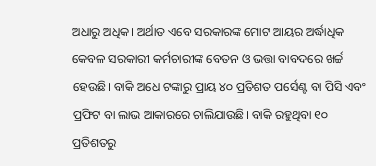ଅଧାରୁ ଅଧିକ। ଅର୍ଥାତ ଏବେ ସରକାରଙ୍କ ମୋଟ ଆୟର ଅର୍ଦ୍ଧାଧିକ କେବଳ ସରକାରୀ କର୍ମଚାରୀଙ୍କ ବେତନ ଓ ଭତ୍ତା ବାବଦରେ ଖର୍ଚ୍ଚ ହେଉଛି। ବାକି ଅଧେ ଟଙ୍କାରୁ ପ୍ରାୟ ୪୦ ପ୍ରତିଶତ ପର୍ସେଣ୍ଟ ବା ପିସି ଏବଂ ପ୍ରଫିଟ ବା ଲାଭ ଆକାରରେ ଚାଲିଯାଉଛି। ବାକି ରହୁଥିବା ୧୦ ପ୍ରତିଶତରୁ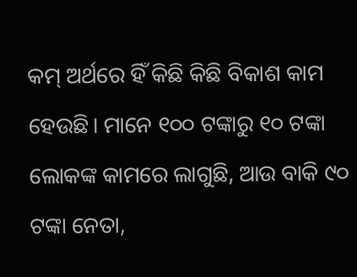କମ୍‌ ଅର୍ଥରେ ହିଁ କିଛି କିଛି ବିକାଶ କାମ ହେଉଛି। ମାନେ ୧୦୦ ଟଙ୍କାରୁ ୧୦ ଟଙ୍କା ଲୋକଙ୍କ କାମରେ ଲାଗୁଛି, ଆଉ ବାକି ୯୦ ଟଙ୍କା ନେତା,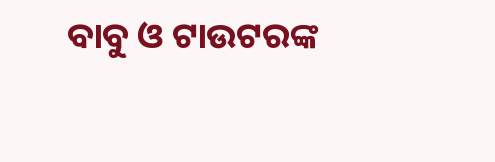ବାବୁ ଓ ଟାଉଟରଙ୍କ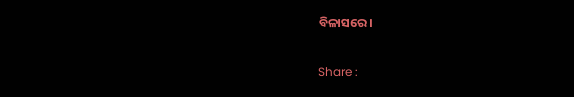ବିଳାସରେ।

Share :